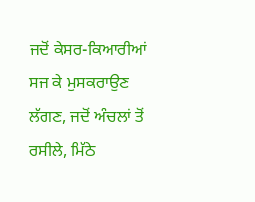ਜਦੋਂ ਕੇਸਰ-ਕਿਆਰੀਆਂ ਸਜ ਕੇ ਮੁਸਕਰਾਉਣ ਲੱਗਣ, ਜਦੋਂ ਅੰਚਲਾਂ ਤੋਂ ਰਸੀਲੇ, ਮਿੱਠੇ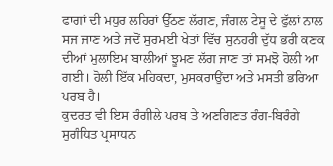ਫਾਗਾਂ ਦੀ ਮਧੁਰ ਲਹਿਰਾਂ ਉੱਠਣ ਲੱਗਣ, ਜੰਗਲ ਟੇਸੂ ਦੇ ਫੁੱਲਾਂ ਨਾਲ ਸਜ ਜਾਣ ਅਤੇ ਜਦੋਂ ਸੁਰਮਈ ਖੇਤਾਂ ਵਿੱਚ ਸੁਨਹਰੀ ਦੁੱਧ ਭਰੀ ਕਣਕ ਦੀਆਂ ਮੁਲਾਇਮ ਬਾਲੀਆਂ ਝੂਮਣ ਲੱਗ ਜਾਣ ਤਾਂ ਸਮਝੋ ਹੋਲੀ ਆ ਗਈ। ਹੋਲੀ ਇੱਕ ਮਹਿਕਦਾ, ਮੁਸਕਰਾਉਂਦਾ ਅਤੇ ਮਸਤੀ ਭਰਿਆ ਪਰਬ ਹੈ।
ਕੁਦਰਤ ਵੀ ਇਸ ਰੰਗੀਲੇ ਪਰਬ ਤੇ ਅਣਗਿਣਤ ਰੰਗ-ਬਿਰੰਗੇ ਸੁਗੰਧਿਤ ਪ੍ਰਸਾਧਨ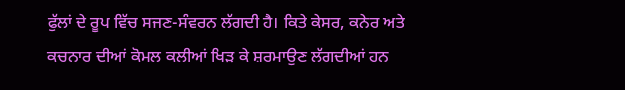ਫੁੱਲਾਂ ਦੇ ਰੂਪ ਵਿੱਚ ਸਜਣ-ਸੰਵਰਨ ਲੱਗਦੀ ਹੈ। ਕਿਤੇ ਕੇਸਰ, ਕਨੇਰ ਅਤੇ ਕਚਨਾਰ ਦੀਆਂ ਕੋਮਲ ਕਲੀਆਂ ਖਿੜ ਕੇ ਸ਼ਰਮਾਉਣ ਲੱਗਦੀਆਂ ਹਨ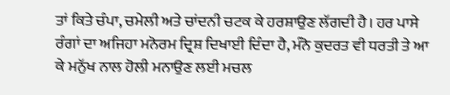ਤਾਂ ਕਿਤੇ ਚੰਪਾ, ਚਮੇਲੀ ਅਤੇ ਚਾਂਦਨੀ ਚਟਕ ਕੇ ਹਰਸ਼ਾਉਣ ਲੱਗਦੀ ਹੈ। ਹਰ ਪਾਸੇ ਰੰਗਾਂ ਦਾ ਅਜਿਹਾ ਮਨੋਰਮ ਦ੍ਰਿਸ਼ ਦਿਖਾਈ ਦਿੰਦਾ ਹੈ, ਮੰਨੋ ਕੁਦਰਤ ਵੀ ਧਰਤੀ ਤੇ ਆ ਕੇ ਮਨੁੱਖ ਨਾਲ ਹੋਲੀ ਮਨਾਉਣ ਲਈ ਮਚਲ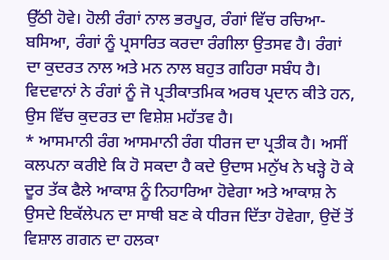ਉੱਠੀ ਹੋਵੇ। ਹੋਲੀ ਰੰਗਾਂ ਨਾਲ ਭਰਪੂਰ, ਰੰਗਾਂ ਵਿੱਚ ਰਚਿਆ-ਬਸਿਆ, ਰੰਗਾਂ ਨੂੰ ਪ੍ਰਸਾਰਿਤ ਕਰਦਾ ਰੰਗੀਲਾ ਉਤਸਵ ਹੈ। ਰੰਗਾਂ ਦਾ ਕੁਦਰਤ ਨਾਲ ਅਤੇ ਮਨ ਨਾਲ ਬਹੁਤ ਗਹਿਰਾ ਸਬੰਧ ਹੈ। ਵਿਦਵਾਨਾਂ ਨੇ ਰੰਗਾਂ ਨੂੰ ਜੋ ਪ੍ਰਤੀਕਾਤਮਿਕ ਅਰਥ ਪ੍ਰਦਾਨ ਕੀਤੇ ਹਨ, ਉਸ ਵਿੱਚ ਕੁਦਰਤ ਦਾ ਵਿਸ਼ੇਸ਼ ਮਹੱਤਵ ਹੈ।
* ਆਸਮਾਨੀ ਰੰਗ ਆਸਮਾਨੀ ਰੰਗ ਧੀਰਜ ਦਾ ਪ੍ਰਤੀਕ ਹੈ। ਅਸੀਂ ਕਲਪਨਾ ਕਰੀਏ ਕਿ ਹੋ ਸਕਦਾ ਹੈ ਕਦੇ ਉਦਾਸ ਮਨੁੱਖ ਨੇ ਖੜ੍ਹੇ ਹੋ ਕੇ ਦੂਰ ਤੱਕ ਫੈਲੇ ਆਕਾਸ਼ ਨੂੰ ਨਿਹਾਰਿਆ ਹੋਵੇਗਾ ਅਤੇ ਆਕਾਸ਼ ਨੇ ਉਸਦੇ ਇਕੱਲੇਪਨ ਦਾ ਸਾਥੀ ਬਣ ਕੇ ਧੀਰਜ ਦਿੱਤਾ ਹੋਵੇਗਾ, ਉਦੋਂ ਤੋਂ ਵਿਸ਼ਾਲ ਗਗਨ ਦਾ ਹਲਕਾ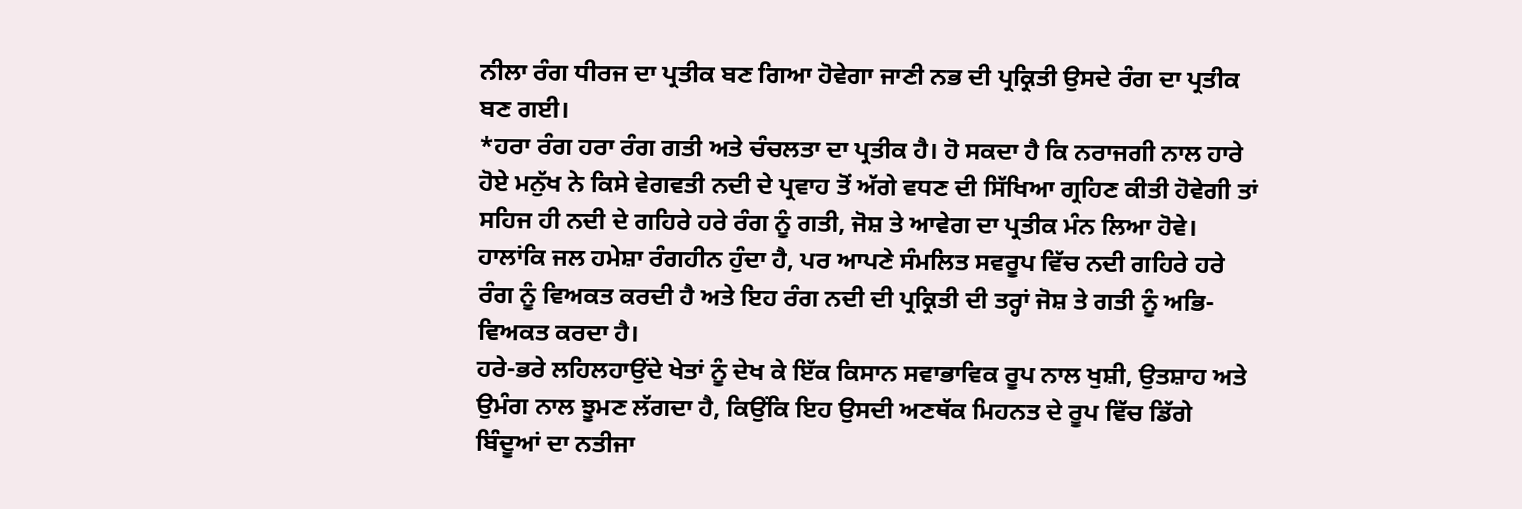ਨੀਲਾ ਰੰਗ ਧੀਰਜ ਦਾ ਪ੍ਰਤੀਕ ਬਣ ਗਿਆ ਹੋਵੇਗਾ ਜਾਣੀ ਨਭ ਦੀ ਪ੍ਰਕ੍ਰਿਤੀ ਉਸਦੇ ਰੰਗ ਦਾ ਪ੍ਰਤੀਕ ਬਣ ਗਈ।
*ਹਰਾ ਰੰਗ ਹਰਾ ਰੰਗ ਗਤੀ ਅਤੇ ਚੰਚਲਤਾ ਦਾ ਪ੍ਰਤੀਕ ਹੈ। ਹੋ ਸਕਦਾ ਹੈ ਕਿ ਨਰਾਜਗੀ ਨਾਲ ਹਾਰੇ ਹੋਏ ਮਨੁੱਖ ਨੇ ਕਿਸੇ ਵੇਗਵਤੀ ਨਦੀ ਦੇ ਪ੍ਰਵਾਹ ਤੋਂ ਅੱਗੇ ਵਧਣ ਦੀ ਸਿੱਖਿਆ ਗ੍ਰਹਿਣ ਕੀਤੀ ਹੋਵੇਗੀ ਤਾਂ ਸਹਿਜ ਹੀ ਨਦੀ ਦੇ ਗਹਿਰੇ ਹਰੇ ਰੰਗ ਨੂੰ ਗਤੀ, ਜੋਸ਼ ਤੇ ਆਵੇਗ ਦਾ ਪ੍ਰਤੀਕ ਮੰਨ ਲਿਆ ਹੋਵੇ। ਹਾਲਾਂਕਿ ਜਲ ਹਮੇਸ਼ਾ ਰੰਗਹੀਨ ਹੁੰਦਾ ਹੈ, ਪਰ ਆਪਣੇ ਸੰਮਲਿਤ ਸਵਰੂਪ ਵਿੱਚ ਨਦੀ ਗਹਿਰੇ ਹਰੇ ਰੰਗ ਨੂੰ ਵਿਅਕਤ ਕਰਦੀ ਹੈ ਅਤੇ ਇਹ ਰੰਗ ਨਦੀ ਦੀ ਪ੍ਰਕ੍ਰਿਤੀ ਦੀ ਤਰ੍ਹਾਂ ਜੋਸ਼ ਤੇ ਗਤੀ ਨੂੰ ਅਭਿ-ਵਿਅਕਤ ਕਰਦਾ ਹੈ।
ਹਰੇ-ਭਰੇ ਲਹਿਲਹਾਉਂਦੇ ਖੇਤਾਂ ਨੂੰ ਦੇਖ ਕੇ ਇੱਕ ਕਿਸਾਨ ਸਵਾਭਾਵਿਕ ਰੂਪ ਨਾਲ ਖੁਸ਼ੀ, ਉਤਸ਼ਾਹ ਅਤੇ ਉਮੰਗ ਨਾਲ ਝੂਮਣ ਲੱਗਦਾ ਹੈ, ਕਿਉਂਕਿ ਇਹ ਉਸਦੀ ਅਣਥੱਕ ਮਿਹਨਤ ਦੇ ਰੂਪ ਵਿੱਚ ਡਿੱਗੇ ਬਿੰਦੂਆਂ ਦਾ ਨਤੀਜਾ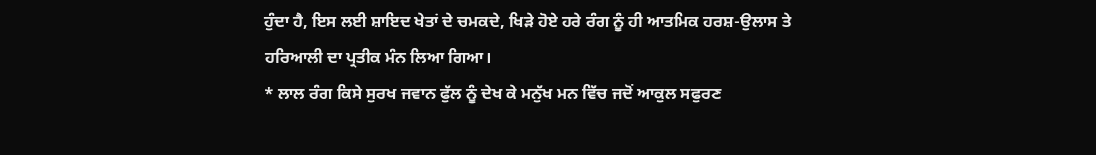ਹੁੰਦਾ ਹੈ, ਇਸ ਲਈ ਸ਼ਾਇਦ ਖੇਤਾਂ ਦੇ ਚਮਕਦੇ, ਖਿੜੇ ਹੋਏ ਹਰੇ ਰੰਗ ਨੂੰ ਹੀ ਆਤਮਿਕ ਹਰਸ਼-ਉਲਾਸ ਤੇ ਹਰਿਆਲੀ ਦਾ ਪ੍ਰਤੀਕ ਮੰਨ ਲਿਆ ਗਿਆ।
* ਲਾਲ ਰੰਗ ਕਿਸੇ ਸੁਰਖ ਜਵਾਨ ਫੁੱਲ ਨੂੰ ਦੇਖ ਕੇ ਮਨੁੱਖ ਮਨ ਵਿੱਚ ਜਦੋਂ ਆਕੁਲ ਸਫੁਰਣ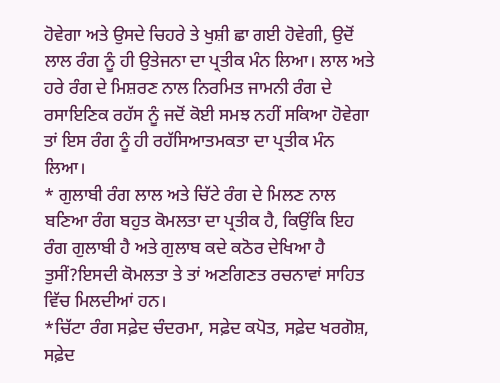ਹੋਵੇਗਾ ਅਤੇ ਉਸਦੇ ਚਿਹਰੇ ਤੇ ਖੁਸ਼ੀ ਛਾ ਗਈ ਹੋਵੇਗੀ, ਉਦੋਂ ਲਾਲ ਰੰਗ ਨੂੰ ਹੀ ਉਤੇਜਨਾ ਦਾ ਪ੍ਰਤੀਕ ਮੰਨ ਲਿਆ। ਲਾਲ ਅਤੇ ਹਰੇ ਰੰਗ ਦੇ ਮਿਸ਼ਰਣ ਨਾਲ ਨਿਰਮਿਤ ਜਾਮਨੀ ਰੰਗ ਦੇ ਰਸਾਇਣਿਕ ਰਹੱਸ ਨੂੰ ਜਦੋਂ ਕੋਈ ਸਮਝ ਨਹੀਂ ਸਕਿਆ ਹੋਵੇਗਾ ਤਾਂ ਇਸ ਰੰਗ ਨੂੰ ਹੀ ਰਹੱਸਿਆਤਮਕਤਾ ਦਾ ਪ੍ਰਤੀਕ ਮੰਨ ਲਿਆ।
* ਗੁਲਾਬੀ ਰੰਗ ਲਾਲ ਅਤੇ ਚਿੱਟੇ ਰੰਗ ਦੇ ਮਿਲਣ ਨਾਲ ਬਣਿਆ ਰੰਗ ਬਹੁਤ ਕੋਮਲਤਾ ਦਾ ਪ੍ਰਤੀਕ ਹੈ, ਕਿਉਂਕਿ ਇਹ ਰੰਗ ਗੁਲਾਬੀ ਹੈ ਅਤੇ ਗੁਲਾਬ ਕਦੇ ਕਠੋਰ ਦੇਖਿਆ ਹੈ ਤੁਸੀਂ?ਇਸਦੀ ਕੋਮਲਤਾ ਤੇ ਤਾਂ ਅਣਗਿਣਤ ਰਚਨਾਵਾਂ ਸਾਹਿਤ ਵਿੱਚ ਮਿਲਦੀਆਂ ਹਨ।
*ਚਿੱਟਾ ਰੰਗ ਸਫ਼ੇਦ ਚੰਦਰਮਾ, ਸਫ਼ੇਦ ਕਪੋਤ, ਸਫ਼ੇਦ ਖਰਗੋਸ਼, ਸਫ਼ੇਦ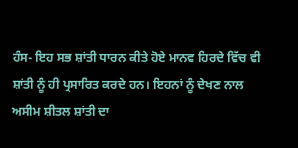ਹੰਸ- ਇਹ ਸਭ ਸ਼ਾਂਤੀ ਧਾਰਨ ਕੀਤੇ ਹੋਏ ਮਾਨਵ ਹਿਰਦੇ ਵਿੱਚ ਵੀ ਸ਼ਾਂਤੀ ਨੂੰ ਹੀ ਪ੍ਰਸਾਰਿਤ ਕਰਦੇ ਹਨ। ਇਹਨਾਂ ਨੂੰ ਦੇਖਣ ਨਾਲ ਅਸੀਮ ਸ਼ੀਤਲ ਸ਼ਾਂਤੀ ਦਾ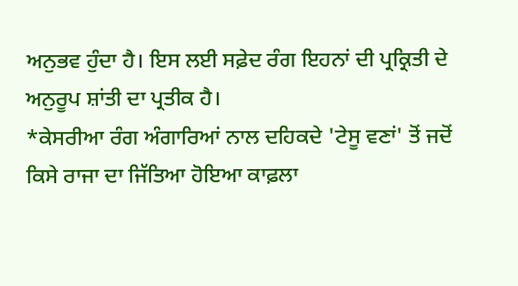ਅਨੁਭਵ ਹੁੰਦਾ ਹੈ। ਇਸ ਲਈ ਸਫ਼ੇਦ ਰੰਗ ਇਹਨਾਂ ਦੀ ਪ੍ਰਕ੍ਰਿਤੀ ਦੇ ਅਨੁਰੂਪ ਸ਼ਾਂਤੀ ਦਾ ਪ੍ਰਤੀਕ ਹੈ।
*ਕੇਸਰੀਆ ਰੰਗ ਅੰਗਾਰਿਆਂ ਨਾਲ ਦਹਿਕਦੇ 'ਟੇਸੂ ਵਣਾਂ' ਤੋਂ ਜਦੋਂ ਕਿਸੇ ਰਾਜਾ ਦਾ ਜਿੱਤਿਆ ਹੋਇਆ ਕਾਫ਼ਲਾ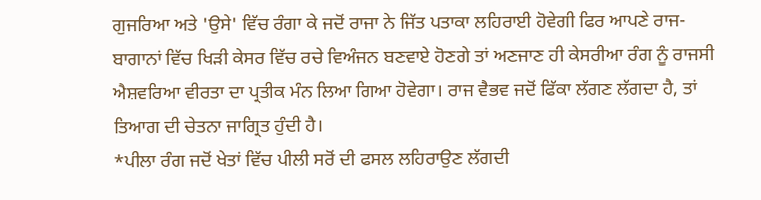ਗੁਜਰਿਆ ਅਤੇ 'ਉਸੇ' ਵਿੱਚ ਰੰਗਾ ਕੇ ਜਦੋਂ ਰਾਜਾ ਨੇ ਜਿੱਤ ਪਤਾਕਾ ਲਹਿਰਾਈ ਹੋਵੇਗੀ ਫਿਰ ਆਪਣੇ ਰਾਜ-ਬਾਗਾਨਾਂ ਵਿੱਚ ਖਿੜੀ ਕੇਸਰ ਵਿੱਚ ਰਚੇ ਵਿਅੰਜਨ ਬਣਵਾਏ ਹੋਣਗੇ ਤਾਂ ਅਣਜਾਣ ਹੀ ਕੇਸਰੀਆ ਰੰਗ ਨੂੰ ਰਾਜਸੀ ਐਸ਼ਵਰਿਆ ਵੀਰਤਾ ਦਾ ਪ੍ਰਤੀਕ ਮੰਨ ਲਿਆ ਗਿਆ ਹੋਵੇਗਾ। ਰਾਜ ਵੈਭਵ ਜਦੋਂ ਫਿੱਕਾ ਲੱਗਣ ਲੱਗਦਾ ਹੈ, ਤਾਂ ਤਿਆਗ ਦੀ ਚੇਤਨਾ ਜਾਗ੍ਰਿਤ ਹੁੰਦੀ ਹੈ।
*ਪੀਲਾ ਰੰਗ ਜਦੋਂ ਖੇਤਾਂ ਵਿੱਚ ਪੀਲੀ ਸਰੋਂ ਦੀ ਫਸਲ ਲਹਿਰਾਉਣ ਲੱਗਦੀ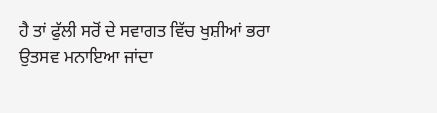ਹੈ ਤਾਂ ਫੁੱਲੀ ਸਰੋਂ ਦੇ ਸਵਾਗਤ ਵਿੱਚ ਖੁਸ਼ੀਆਂ ਭਰਾ ਉਤਸਵ ਮਨਾਇਆ ਜਾਂਦਾ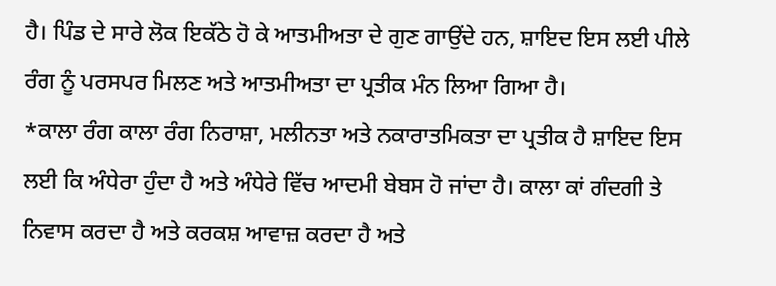ਹੈ। ਪਿੰਡ ਦੇ ਸਾਰੇ ਲੋਕ ਇਕੱਠੇ ਹੋ ਕੇ ਆਤਮੀਅਤਾ ਦੇ ਗੁਣ ਗਾਉਂਦੇ ਹਨ, ਸ਼ਾਇਦ ਇਸ ਲਈ ਪੀਲੇ ਰੰਗ ਨੂੰ ਪਰਸਪਰ ਮਿਲਣ ਅਤੇ ਆਤਮੀਅਤਾ ਦਾ ਪ੍ਰਤੀਕ ਮੰਨ ਲਿਆ ਗਿਆ ਹੈ।
*ਕਾਲਾ ਰੰਗ ਕਾਲਾ ਰੰਗ ਨਿਰਾਸ਼ਾ, ਮਲੀਨਤਾ ਅਤੇ ਨਕਾਰਾਤਮਿਕਤਾ ਦਾ ਪ੍ਰਤੀਕ ਹੈ ਸ਼ਾਇਦ ਇਸ ਲਈ ਕਿ ਅੰਧੇਰਾ ਹੁੰਦਾ ਹੈ ਅਤੇ ਅੰਧੇਰੇ ਵਿੱਚ ਆਦਮੀ ਬੇਬਸ ਹੋ ਜਾਂਦਾ ਹੈ। ਕਾਲਾ ਕਾਂ ਗੰਦਗੀ ਤੇ ਨਿਵਾਸ ਕਰਦਾ ਹੈ ਅਤੇ ਕਰਕਸ਼ ਆਵਾਜ਼ ਕਰਦਾ ਹੈ ਅਤੇ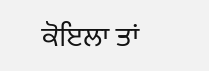ਕੋਇਲਾ ਤਾਂ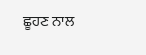ਛੂਹਣ ਨਾਲ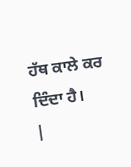ਹੱਥ ਕਾਲੇ ਕਰ ਦਿੰਦਾ ਹੈ।
|